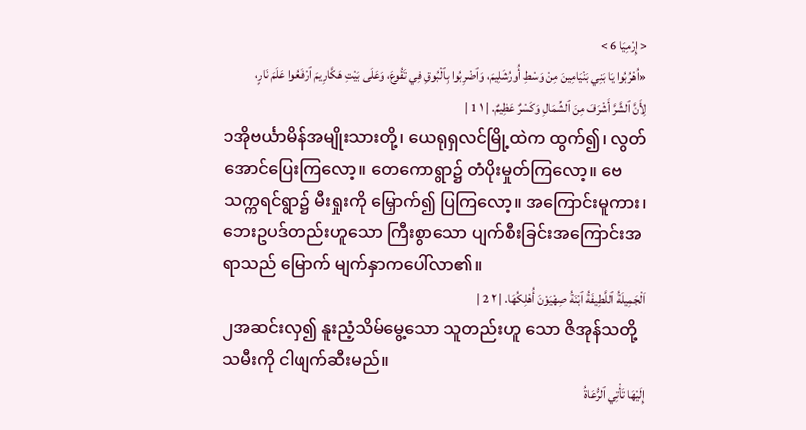< إِرْمِيَا 6 >
«اُهْرُبُوا يَا بَنِي بَنْيَامِينَ مِنْ وَسْطِ أُورُشَلِيمَ، وَٱضْرِبُوا بِٱلْبُوقِ فِي تَقُوعَ، وَعَلَى بَيْتِ هَكَّارِيمَ ٱرْفَعُوا عَلَمَ نَارٍ، لِأَنَّ ٱلشَّرَّ أَشْرَفَ مِنَ ٱلشِّمَالِ وَكَسْرٌ عَظِيمٌ. | ١ 1 |
၁အိုဗင်္ယာမိန်အမျိုးသားတို့၊ ယေရုရှလင်မြို့ထဲက ထွက်၍၊ လွတ်အောင်ပြေးကြလော့။ တေကောရွာ၌ တံပိုးမှုတ်ကြလော့။ ဗေသက္ကရင်ရွာ၌ မီးရှုးကို မြှောက်၍ ပြကြလော့။ အကြောင်းမူကား၊ ဘေးဥပဒ်တည်းဟူသော ကြီးစွာသော ပျက်စီးခြင်းအကြောင်းအရာသည် မြောက် မျက်နှာကပေါ်လာ၏။
اَلْجَمِيلَةُ ٱللَّطِيفَةُ ٱبْنَةُ صِهْيَوْنَ أُهْلِكُهَا. | ٢ 2 |
၂အဆင်းလှ၍ နူးညံ့သိမ်မွေ့သော သူတည်းဟူ သော ဇိအုန်သတို့ သမီးကို ငါဖျက်ဆီးမည်။
إِلَيْهَا تَأْتِي ٱلرُّعَاةُ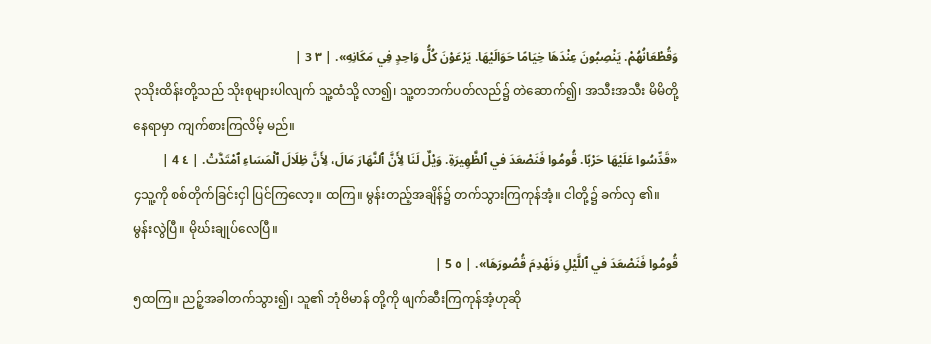وَقُطْعَانُهُمْ. يَنْصِبُونَ عِنْدَهَا خِيَامًا حَوَالَيْهَا. يَرْعَوْنَ كُلُّ وَاحِدٍ فِي مَكَانِهِ». | ٣ 3 |
၃သိုးထိန်းတို့သည် သိုးစုများပါလျက် သူ့ထံသို့ လာ၍၊ သူ့တဘက်ပတ်လည်၌ တဲဆောက်၍၊ အသီးအသီး မိမိတို့နေရာမှာ ကျက်စားကြလိမ့် မည်။
«قَدِّسُوا عَلَيْهَا حَرْبًا. قُومُوا فَنَصْعَدَ في ٱلظَّهِيرَةِ. وَيْلٌ لَنَا لِأَنَّ ٱلنَّهَارَ مَالَ، لِأَنَّ ظِلَالَ ٱلْمَسَاءِ ٱمْتَدَّتْ. | ٤ 4 |
၄သူ့ကို စစ်တိုက်ခြင်းငှါ ပြင်ကြလော့။ ထကြ။ မွန်းတည့်အချိန်၌ တက်သွားကြကုန်အံ့။ ငါတို့၌ ခက်လှ ၏။ မွန်းလွဲပြီ။ မိုဃ်းချုပ်လေပြီ။
قُومُوا فَنَصْعَدَ في ٱللَّيْلِ وَنَهْدِمَ قُصُورَهَا». | ٥ 5 |
၅ထကြ။ ညဉ့်အခါတက်သွား၍၊ သူ၏ ဘုံဗိမာန် တို့ကို ဖျက်ဆီးကြကုန်အံ့ဟုဆို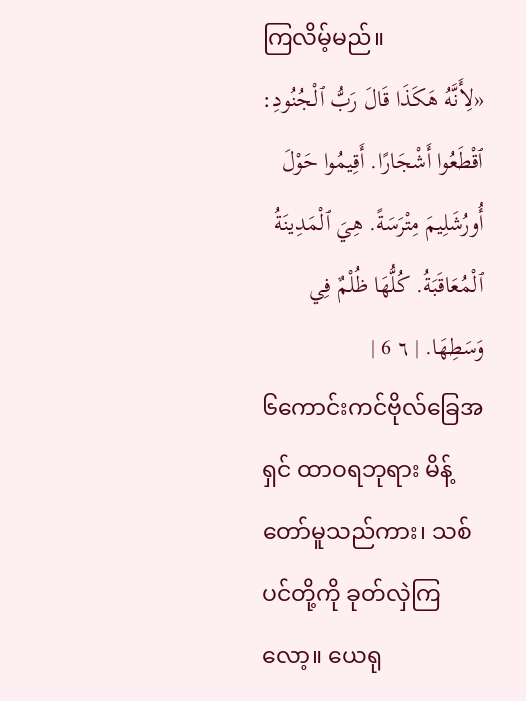ကြလိမ့်မည်။
«لِأَنَّهُ هَكَذَا قَالَ رَبُّ ٱلْجُنُودِ: ٱقْطَعُوا أَشْجَارًا. أَقِيمُوا حَوْلَ أُورُشَلِيمَ مِتْرَسَةً. هِيَ ٱلْمَدِينَةُ ٱلْمُعَاقَبَةُ. كُلُّهَا ظُلْمٌ فِي وَسَطِهَا. | ٦ 6 |
၆ကောင်းကင်ဗိုလ်ခြေအရှင် ထာဝရဘုရား မိန့်တော်မူသည်ကား၊ သစ်ပင်တို့ကို ခုတ်လှဲကြလော့။ ယေရု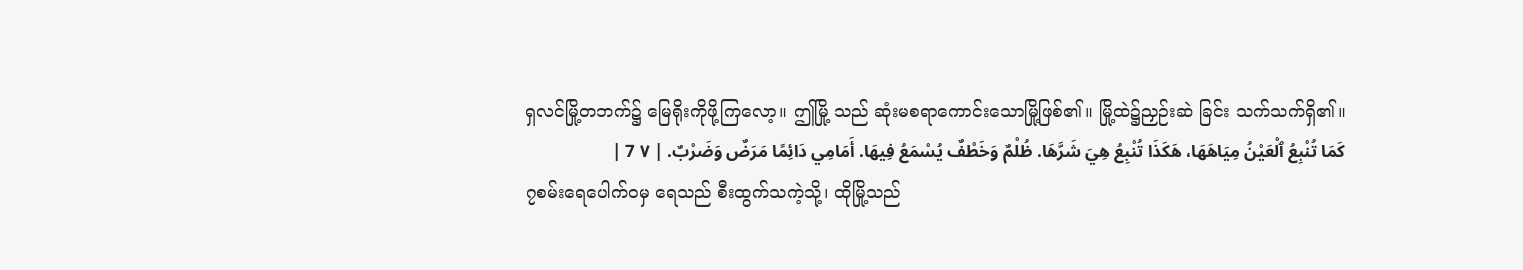ရှလင်မြို့တဘက်၌ မြေရိုးကိုဖို့ကြလော့။ ဤမြို့ သည် ဆုံးမစရာကောင်းသောမြို့ဖြစ်၏။ မြို့ထဲ၌ညှဉ်းဆဲ ခြင်း သက်သက်ရှိ၏။
كَمَا تُنْبِعُ ٱلْعَيْنُ مِيَاهَهَا، هَكَذَا تُنْبِعُ هِيَ شَرَّهَا. ظُلْمٌ وَخَطْفٌ يُسْمَعُ فِيهَا. أَمَامِي دَائِمًا مَرَضٌ وَضَرْبٌ. | ٧ 7 |
၇စမ်းရေပေါက်ဝမှ ရေသည် စီးထွက်သကဲ့သို့၊ ထိုမြို့သည်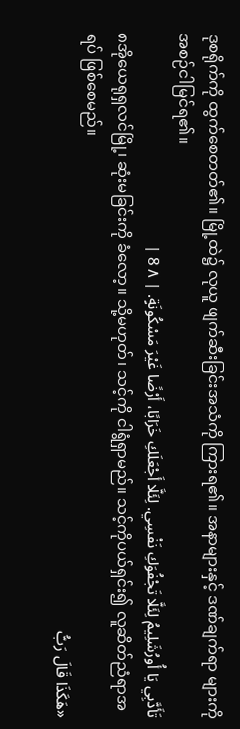ဒုစရိုက်ကို ထွက်စေတတ်၏။ မြို့ထဲ၌ လုယူ ဖျက်ဆီးခြင်းအသံကို ကြားရ၏။ အနာများနှင့် ဒဏ်ချက်ရာ များကို အစဉ်ငါမြင်ရ၏။
تَأَدَّبِي يَا أُورُشَلِيمُ لِئَلَّا تَجْفُوَكِ نَفْسِي. لِئَلَّا أَجْعَلَكِ خَرَابًا، أَرْضًا غَيْرَ مَسْكُونَةٍ. | ٨ 8 |
၈အိုယေရုရှလင်မြို့၊ ဆုံးမခြင်းကို ခံလော့။ သို့မဟုတ်၊ သင့်ကို ငါရွံရှာမည်။ သင့်ကိုပယ်ရှင်း၍ လူဆိတ်ညံရာအရပ် ဖြစ်စေမည်။
«هَكَذَا قَالَ رَبُّ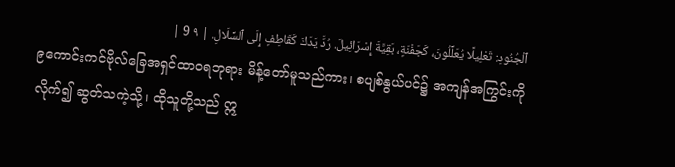ٱلْجُنُودِ: تَعْلِيلًا يُعَلِّلُونَ، كَجَفْنَةٍ، بَقِيَّةَ إِسْرَائِيلَ. رُدَّ يَدَكَ كَقَاطِفٍ إِلَى ٱلسِّلَالِ. | ٩ 9 |
၉ကောင်းကင်ဗိုလ်ခြေအရှင်ထာဝရဘုရား မိန့်တော်မူသည်ကား၊ စပျစ်နွယ်ပင်၌ အကျန်အကြွင်းကို လိုက်၍ ဆွတ်သကဲ့သို့၊ ထိုသူတို့သည် ဣ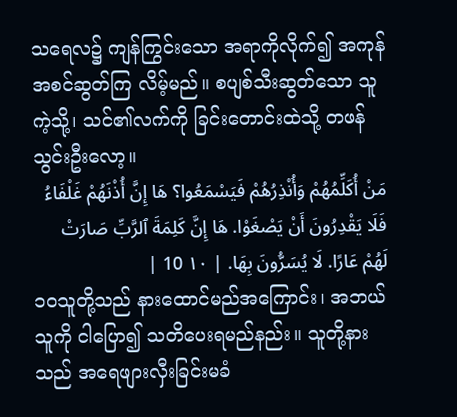သရေလ၌ ကျန်ကြွင်းသော အရာကိုလိုက်၍ အကုန်အစင်ဆွတ်ကြ လိမ့်မည်။ စပျစ်သီးဆွတ်သော သူကဲ့သို့၊ သင်၏လက်ကို ခြင်းတောင်းထဲသို့ တဖန်သွင်းဦးလော့။
مَنْ أُكَلِّمُهُمْ وَأُنْذِرُهُمْ فَيَسْمَعُوا؟ هَا إِنَّ أُذْنَهُمْ غَلْفَاءُ فَلَا يَقْدِرُونَ أَنْ يَصْغَوْا. هَا إِنَّ كَلِمَةَ ٱلرَّبِّ صَارَتْ لَهُمْ عَارًا. لَا يُسَرُّونَ بِهَا. | ١٠ 10 |
၁၀သူတို့သည် နားထောင်မည်အကြောင်း၊ အဘယ် သူကို ငါပြော၍ သတိပေးရမည်နည်း။ သူတို့နားသည် အရေဖျားလှီးခြင်းမခံ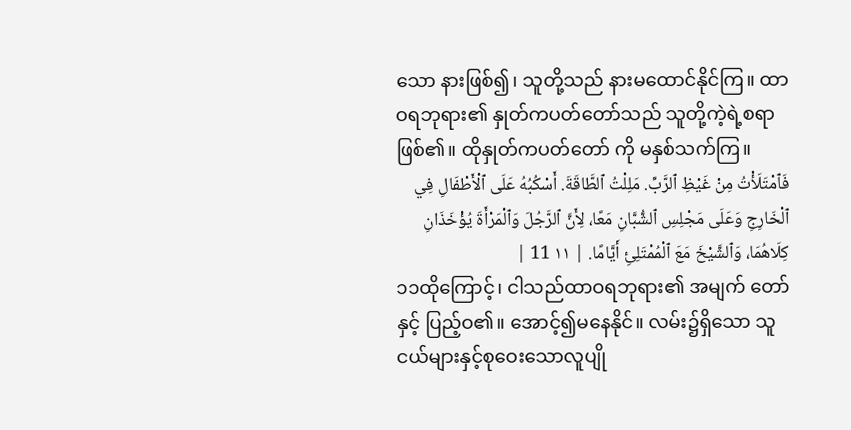သော နားဖြစ်၍၊ သူတို့သည် နားမထောင်နိုင်ကြ။ ထာဝရဘုရား၏ နှုတ်ကပတ်တော်သည် သူတို့ကဲ့ရဲ့စရာဖြစ်၏။ ထိုနှုတ်ကပတ်တော် ကို မနှစ်သက်ကြ။
فَٱمْتَلَأْتُ مِنْ غَيْظِ ٱلرَّبِّ. مَلِلْتُ ٱلطَّاقَةَ. أَسْكُبُهُ عَلَى ٱلْأَطْفَالِ فِي ٱلْخَارِجِ وَعَلَى مَجْلِسِ ٱلشُّبَّانِ مَعًا، لِأَنَّ ٱلرَّجُلَ وَٱلْمَرْأَةَ يُؤْخَذَانِ كِلَاهُمَا، وَٱلشَّيْخَ مَعَ ٱلْمُمْتَلِئِ أَيَّامًا. | ١١ 11 |
၁၁ထိုကြောင့်၊ ငါသည်ထာဝရဘုရား၏ အမျက် တော်နှင့် ပြည့်ဝ၏။ အောင့်၍မနေနိုင်။ လမ်း၌ရှိသော သူငယ်များနှင့်စုဝေးသောလူပျို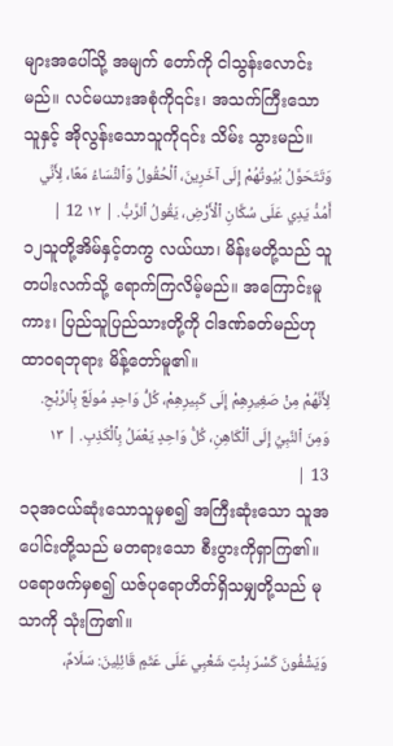များအပေါ်သို့ အမျက် တော်ကို ငါသွန်းလောင်းမည်။ လင်မယားအစုံကို၎င်း၊ အသက်ကြီးသောသူနှင့် အိုလွန်းသောသူကို၎င်း သိမ်း သွားမည်။
وَتَتَحَوَّلُ بُيُوتُهُمْ إِلَى آخَرِينَ، ٱلْحُقُولُ وَٱلنِّسَاءُ مَعًا، لِأَنِّي أَمُدُّ يَدِي عَلَى سُكَّانِ ٱلْأَرْضِ، يَقُولُ ٱلرَّبُّ. | ١٢ 12 |
၁၂သူတို့အိမ်နှင့်တကွ လယ်ယာ၊ မိန်းမတို့သည် သူတပါးလက်သို့ ရောက်ကြလိမ့်မည်။ အကြောင်းမူကား၊ ပြည်သူပြည်သားတို့ကို ငါဒဏ်ခတ်မည်ဟု ထာဝရဘုရား မိန့်တော်မူ၏။
لِأَنَّهُمْ مِنْ صَغِيرِهِمْ إِلَى كَبِيرِهِمْ، كُلُّ وَاحِدٍ مُولَعٌ بِٱلرِّبْحِ. وَمِنَ ٱلنَّبِيِّ إِلَى ٱلْكَاهِنِ، كُلُّ وَاحِدٍ يَعْمَلُ بِٱلْكَذِبِ. | ١٣ 13 |
၁၃အငယ်ဆုံးသောသူမှစ၍ အကြီးဆုံးသော သူအပေါင်းတို့သည် မတရားသော စီးပွားကိုရှာကြ၏။ ပရောဖက်မှစ၍ ယဇ်ပုရောဟိတ်ရှိသမျှတို့သည် မုသာကို သုံးကြ၏။
وَيَشْفُونَ كَسْرَ بِنْتِ شَعْبِي عَلَى عَثَمٍ قَائِلِينَ: سَلَامٌ،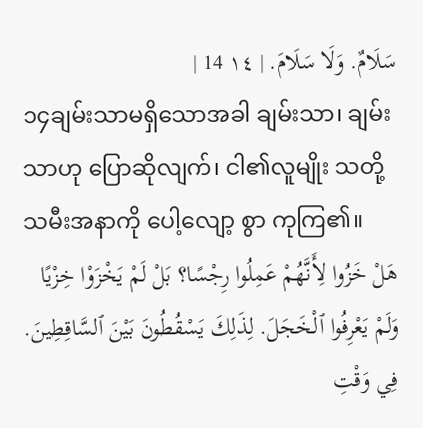سَلَامٌ. وَلَا سَلَامَ. | ١٤ 14 |
၁၄ချမ်းသာမရှိသောအခါ ချမ်းသာ၊ ချမ်းသာဟု ပြောဆိုလျက်၊ ငါ၏လူမျိုး သတို့သမီးအနာကို ပေါ့လျော့ စွာ ကုကြ၏။
هَلْ خَزُوا لِأَنَّهُمْ عَمِلُوا رِجْسًا؟ بَلْ لَمْ يَخْزَوْا خِزْيًا وَلَمْ يَعْرِفُوا ٱلْخَجَلَ. لِذَلِكَ يَسْقُطُونَ بَيْنَ ٱلسَّاقِطِينَ. فِي وَقْتِ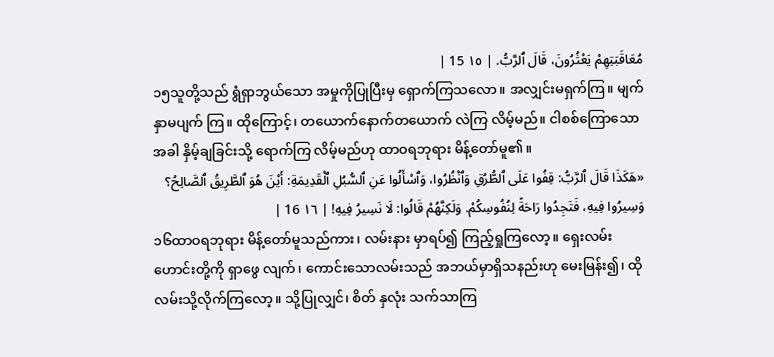مُعَاقَبَتِهِمْ يَعْثُرُونَ، قَالَ ٱلرَّبُّ. | ١٥ 15 |
၁၅သူတို့သည် ရွံရှာဘွယ်သော အမှုကိုပြုပြီးမှ ရှောက်ကြသလော။ အလျှင်းမရှက်ကြ။ မျက်နှာမပျက် ကြ။ ထိုကြောင့်၊ တယောက်နောက်တယောက် လဲကြ လိမ့်မည်။ ငါစစ်ကြောသောအခါ နှိမ့်ချခြင်းသို့ ရောက်ကြ လိမ့်မည်ဟု ထာဝရဘုရား မိန့်တော်မူ၏။
«هَكَذَا قَالَ ٱلرَّبُّ: قِفُوا عَلَى ٱلطُّرُقِ وَٱنْظُرُوا، وَٱسْأَلُوا عَنِ ٱلسُّبُلِ ٱلْقَدِيمَةِ: أَيْنَ هُوَ ٱلطَّرِيقُ ٱلصَّالِحُ؟ وَسِيرُوا فِيهِ، فَتَجِدُوا رَاحَةً لِنُفُوسِكُمْ. وَلَكِنَّهُمْ قَالُوا: لَا نَسِيرُ فِيهِ! | ١٦ 16 |
၁၆ထာဝရဘုရား မိန့်တော်မူသည်ကား၊ လမ်းနား မှာရပ်၍ ကြည့်ရှုကြလော့။ ရှေးလမ်းဟောင်းတို့ကို ရှာဖွေ လျက်၊ ကောင်းသောလမ်းသည် အဘယ်မှာရှိသနည်းဟု မေးမြန်း၍၊ ထိုလမ်းသို့လိုက်ကြလော့။ သို့ပြုလျှင်၊ စိတ် နှလုံး သက်သာကြ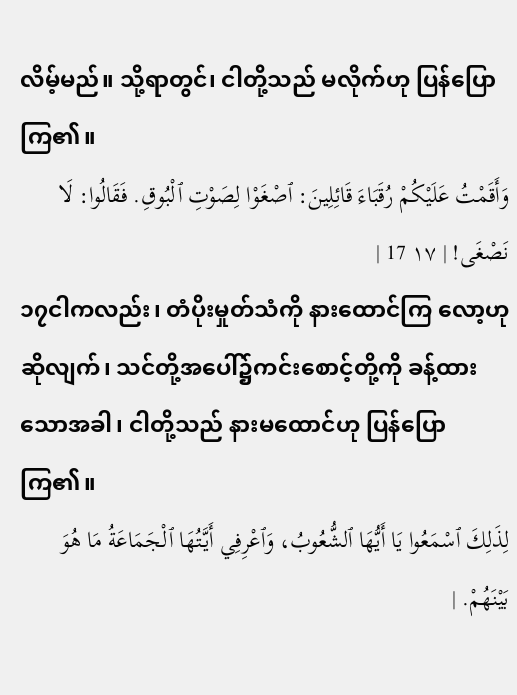လိမ့်မည်။ သို့ရာတွင်၊ ငါတို့သည် မလိုက်ဟု ပြန်ပြောကြ၏။
وَأَقَمْتُ عَلَيْكُمْ رُقَبَاءَ قَائِلِينَ: ٱصْغَوْا لِصَوْتِ ٱلْبُوقِ. فَقَالُوا: لَا نَصْغَى! | ١٧ 17 |
၁၇ငါကလည်း၊ တံပိုးမှုတ်သံကို နားထောင်ကြ လော့ဟုဆိုလျက်၊ သင်တို့အပေါ်၌ကင်းစောင့်တို့ကို ခန့်ထားသောအခါ၊ ငါတို့သည် နားမထောင်ဟု ပြန်ပြော ကြ၏။
لِذَلِكَ ٱسْمَعُوا يَا أَيُّهَا ٱلشُّعُوبُ، وَٱعْرِفِي أَيَّتُهَا ٱلْجَمَاعَةُ مَا هُوَ بَيْنَهُمْ. |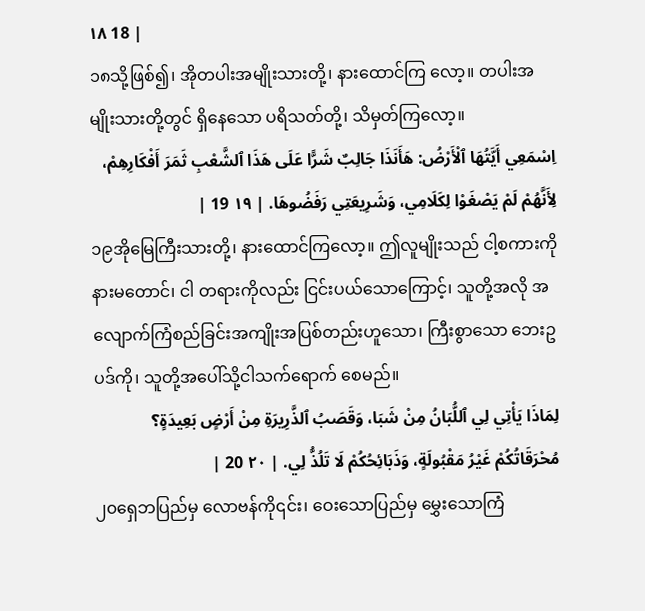١٨ 18 |
၁၈သို့ဖြစ်၍၊ အိုတပါးအမျိုးသားတို့၊ နားထောင်ကြ လော့။ တပါးအမျိုးသားတို့တွင် ရှိနေသော ပရိသတ်တို့၊ သိမှတ်ကြလော့။
اِسْمَعِي أَيَّتُهَا ٱلْأَرْضُ: هَأَنَذَا جَالِبٌ شَرًّا عَلَى هَذَا ٱلشَّعْبِ ثَمَرَ أَفْكَارِهِمْ، لِأَنَّهُمْ لَمْ يَصْغَوْا لِكَلَامِي، وَشَرِيعَتِي رَفَضُوهَا. | ١٩ 19 |
၁၉အိုမြေကြီးသားတို့၊ နားထောင်ကြလော့။ ဤလူမျိုးသည် ငါ့စကားကို နားမတောင်၊ ငါ တရားကိုလည်း ငြင်းပယ်သောကြောင့်၊ သူတို့အလို အလျောက်ကြံစည်ခြင်းအကျိုးအပြစ်တည်းဟူသော၊ ကြီးစွာသော ဘေးဥပဒ်ကို၊ သူတို့အပေါ်သို့ငါသက်ရောက် စေမည်။
لِمَاذَا يَأْتِي لِي ٱللُّبَانُ مِنْ شَبَا، وَقَصَبُ ٱلذَّرِيرَةِ مِنْ أَرْضٍ بَعِيدَةٍ؟ مُحْرَقَاتُكُمْ غَيْرُ مَقْبُولَةٍ، وَذَبَائِحُكُمْ لَا تَلُذُّ لِي. | ٢٠ 20 |
၂၀ရှေဘပြည်မှ လောဗန်ကို၎င်း၊ ဝေးသောပြည်မှ မွှေးသောကြံ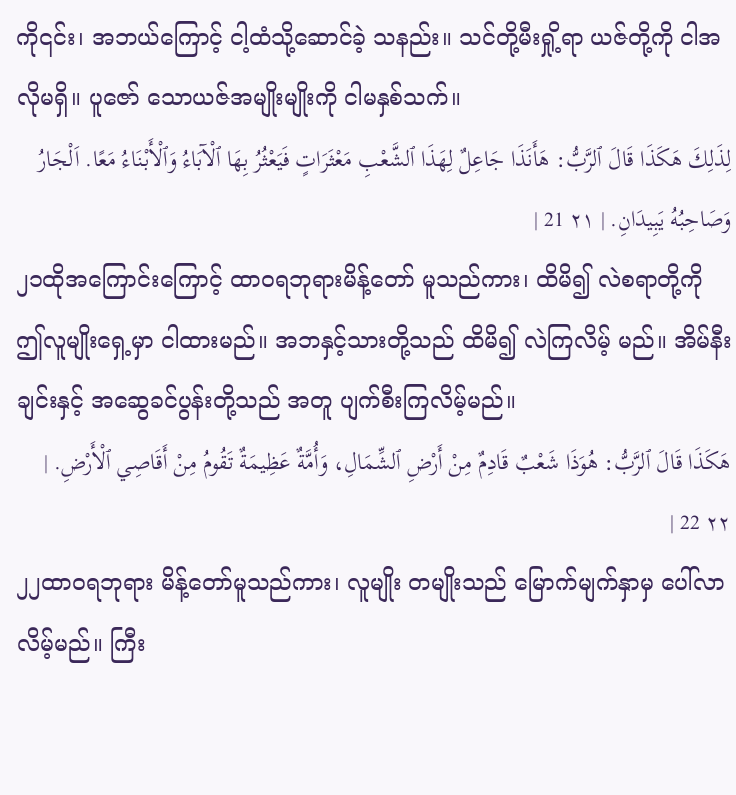ကို၎င်း၊ အဘယ်ကြောင့် ငါ့ထံသို့ဆောင်ခဲ့ သနည်း။ သင်တို့မီးရှို့ရာ ယဇ်တို့ကို ငါအလိုမရှိ။ ပူဇော် သောယဇ်အမျိုးမျိုးကို ငါမနှစ်သက်။
لِذَلِكَ هَكَذَا قَالَ ٱلرَّبُّ: هَأَنَذَا جَاعِلٌ لِهَذَا ٱلشَّعْبِ مَعْثَرَاتٍ فَيَعْثُرُ بِهَا ٱلْآبَاءُ وَٱلْأَبْنَاءُ مَعًا. اَلْجَارُ وَصَاحِبُهُ يَبِيدَانِ. | ٢١ 21 |
၂၁ထိုအကြောင်းကြောင့် ထာဝရဘုရားမိန့်တော် မူသည်ကား၊ ထိမိ၍ လဲစရာတို့ကို ဤလူမျိုးရှေ့မှာ ငါထားမည်။ အဘနှင့်သားတို့သည် ထိမိ၍ လဲကြလိမ့် မည်။ အိမ်နီးချင်းနှင့် အဆွေခင်ပွန်းတို့သည် အတူ ပျက်စီးကြလိမ့်မည်။
هَكَذَا قَالَ ٱلرَّبُّ: هُوَذَا شَعْبٌ قَادِمٌ مِنْ أَرْضِ ٱلشِّمَالِ، وَأُمَّةٌ عَظِيمَةٌ تَقُومُ مِنْ أَقَاصِي ٱلْأَرْضِ. | ٢٢ 22 |
၂၂ထာဝရဘုရား မိန့်တော်မူသည်ကား၊ လူမျိုး တမျိုးသည် မြောက်မျက်နှာမှ ပေါ်လာလိမ့်မည်။ ကြီး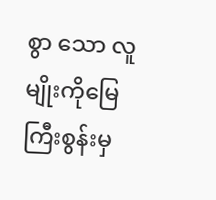စွာ သော လူမျိုးကိုမြေကြီးစွန်းမှ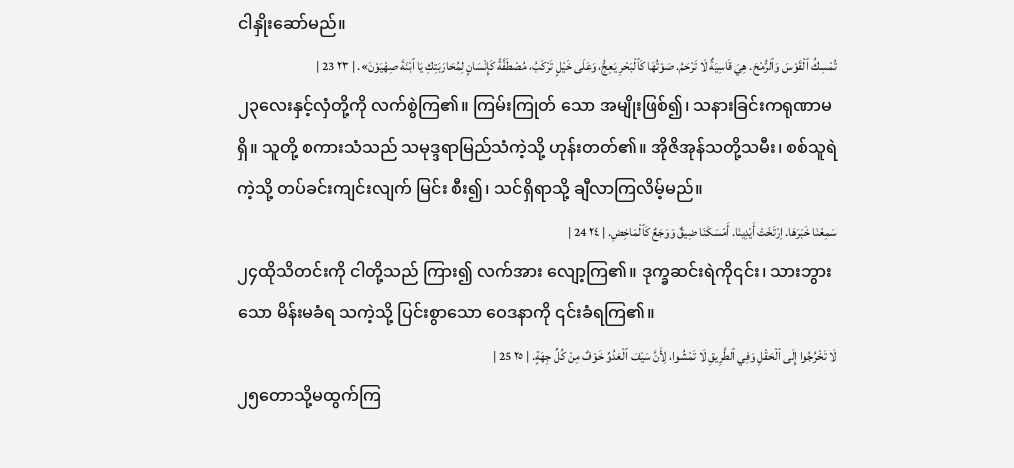ငါနှိုးဆော်မည်။
تُمْسِكُ ٱلْقَوْسَ وَٱلرُّمْحَ. هِيَ قَاسِيَةٌ لَا تَرْحَمُ. صَوْتُهَا كَٱلْبَحْرِ يَعِجُّ، وَعَلَى خَيْلٍ تَرْكَبُ، مُصْطَفَّةً كَإِنْسَانٍ لِمُحَارَبَتِكِ يَا ٱبْنَةَ صِهْيَوْنَ». | ٢٣ 23 |
၂၃လေးနှင့်လှံတို့ကို လက်စွဲကြ၏။ ကြမ်းကြုတ် သော အမျိုးဖြစ်၍၊ သနားခြင်းကရုဏာမရှိ။ သူတို့ စကားသံသည် သမုဒ္ဒရာမြည်သံကဲ့သို့ ဟုန်းတတ်၏။ အိုဇိအုန်သတို့သမီး၊ စစ်သူရဲကဲ့သို့ တပ်ခင်းကျင်းလျက် မြင်း စီး၍၊ သင်ရှိရာသို့ ချီလာကြလိမ့်မည်။
سَمِعْنَا خَبَرَهَا. اِرْتَخَتْ أَيْدِينَا. أَمْسَكَنَا ضِيقٌ وَوَجَعٌ كَٱلْمَاخِضِ. | ٢٤ 24 |
၂၄ထိုသိတင်းကို ငါတို့သည် ကြား၍ လက်အား လျော့ကြ၏။ ဒုက္ခဆင်းရဲကို၎င်း၊ သားဘွားသော မိန်းမခံရ သကဲ့သို့ ပြင်းစွာသော ဝေဒနာကို ၎င်းခံရကြ၏။
لَا تَخْرُجُوا إِلَى ٱلْحَقْلِ وَفِي ٱلطَّرِيقِ لَا تَمْشُوا، لِأَنَّ سَيْفَ ٱلْعَدُوِّ خَوْفٌ مِنْ كُلِّ جِهَةٍ. | ٢٥ 25 |
၂၅တောသို့မထွက်ကြ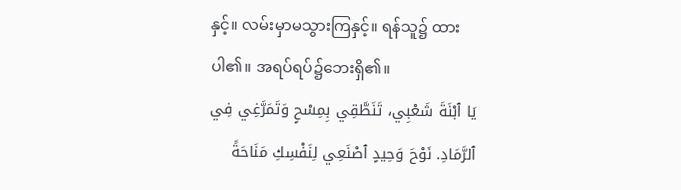နှင့်။ လမ်းမှာမသွားကြနှင့်။ ရန်သူ၌ ထားပါ၏။ အရပ်ရပ်၌ဘေးရှိ၏။
يَا ٱبْنَةَ شَعْبِي، تَنَطَّقِي بِمِسْحٍ وَتَمَرَّغِي فِي ٱلرَّمَادِ. نَوْحَ وَحِيدٍ ٱصْنَعِي لِنَفْسِكِ مَنَاحَةً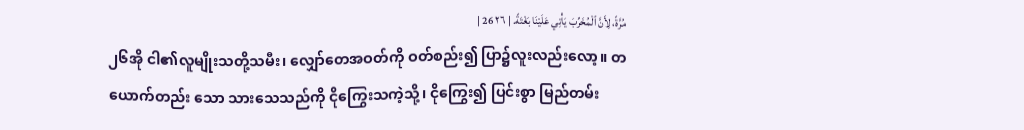مُرَّةً، لِأَنَّ ٱلْمُخَرِّبَ يَأْتِي عَلَيْنَا بَغْتَةً. | ٢٦ 26 |
၂၆အို ငါ၏လူမျိုးသတို့သမီး၊ လျှော်တေအဝတ်ကို ဝတ်စည်း၍ ပြာ၌လူးလည်းလော့။ တယောက်တည်း သော သားသေသည်ကို ငိုကြွေးသကဲ့သို့၊ ငိုကြွေး၍ ပြင်းစွာ မြည်တမ်း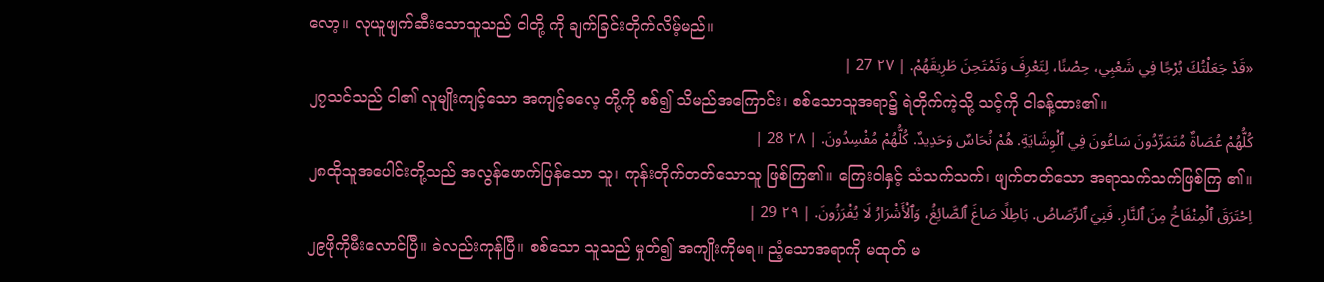လော့။ လုယူဖျက်ဆီးသောသူသည် ငါတို့ ကို ချက်ခြင်းတိုက်လိမ့်မည်။
«قَدْ جَعَلْتُكَ بُرْجًا فِي شَعْبِي، حِصْنًا، لِتَعْرِفَ وَتَمْتَحِنَ طَرِيقَهُمْ. | ٢٧ 27 |
၂၇သင်သည် ငါ၏ လူမျိုးကျင့်သော အကျင့်ဓလေ့ တို့ကို စစ်၍ သိမည်အကြောင်း၊ စစ်သောသူအရာ၌ ရဲတိုက်ကဲ့သို့ သင့်ကို ငါခန့်ထား၏။
كُلُّهُمْ عُصَاةٌ مُتَمَرِّدُونَ سَاعُونَ فِي ٱلْوِشَايَةِ. هُمْ نُحَاسٌ وَحَدِيدٌ. كُلُّهُمْ مُفْسِدُونَ. | ٢٨ 28 |
၂၈ထိုသူအပေါင်းတို့သည် အလွန်ဖောက်ပြန်သော သူ၊ ကုန်းတိုက်တတ်သောသူ ဖြစ်ကြ၏။ ကြေးဝါနှင့် သံသက်သက်၊ ဖျက်တတ်သော အရာသက်သက်ဖြစ်ကြ ၏။
اِحْتَرَقَ ٱلْمِنْفَاخُ مِنَ ٱلنَّارِ. فَنِيَ ٱلرِّصَاصُ. بَاطِلًا صَاغَ ٱلصَّائِغُ، وَٱلْأَشْرَارُ لَا يُفْرَزُونَ. | ٢٩ 29 |
၂၉ဖိုကိုမီးလောင်ပြီ။ ခဲလည်းကုန်ပြီ။ စစ်သော သူသည် မှုတ်၍ အကျိုးကိုမရ။ ညံ့သောအရာကို မထုတ် မ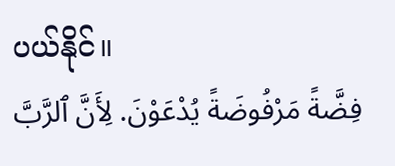ပယ်နိုင်။
فِضَّةً مَرْفُوضَةً يُدْعَوْنَ. لِأَنَّ ٱلرَّبَّ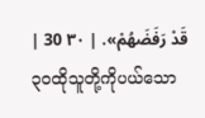قَدْ رَفَضَهُمْ». | ٣٠ 30 |
၃၀ထိုသူတို့ကိုပယ်သော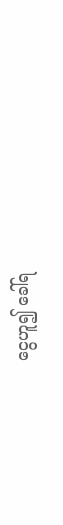ငွေဟူ၍ ခေါ်ရ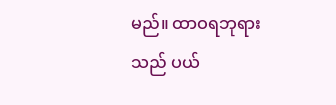မည်။ ထာဝရဘုရားသည် ပယ်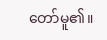တော်မူ၏။